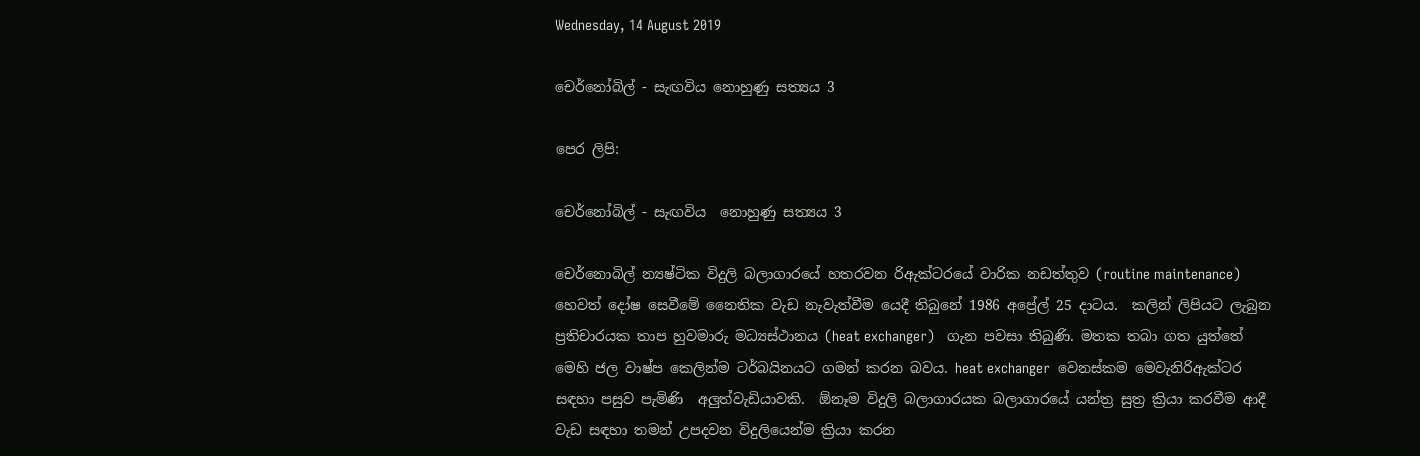Wednesday, 14 August 2019

චෙර්නෝබිල් - සැඟවිය නොහුණු සත්‍යය 3

පෙර ලිපි:

චෙර්නෝබිල් - සැඟවිය  නොහුණු සත්‍යය 3

චෙර්නොබිල් න්‍යෂ්ටික විදුලි බලාගාරයේ හතරවන රිඇක්ටරයේ වාරික නඩත්තුව (routine maintenance) හෙවත් දෝෂ සෙවීමේ නෛතික වැඩ නැවැත්වීම යෙදී තිබුනේ 1986 අප්‍රේල් 25 දාටය.  කලින් ලිපියට ලැබුන ප්‍රතිචාරයක තාප හුවමාරු මධ්‍යස්ථානය (heat exchanger)   ගැන පවසා තිබුණි. මතක තබා ගත යුත්තේ මෙහි ජල වාෂ්ප කෙලින්ම ටර්බයිනයට ගමන් කරන බවය. heat exchanger  වෙනස්කම මෙවැනිරිඇක්ටර සඳහා පසුව පැමිණි  අලුත්වැඩියාවකි.  ඕනෑම විදුලි බලාගාරයක බලාගාරයේ යන්ත්‍ර සුත්‍ර ක්‍රියා කරවීම ආදී වැඩ සඳහා තමන් උපදවන විදුලියෙන්ම ක්‍රියා කරන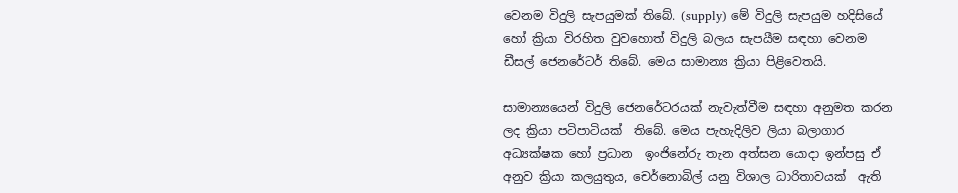වෙනම විදුලි සැපයුමක් තිබේ. (supply) මේ විදුලි සැපයුම හදිසියේ හෝ ක්‍රියා විරහිත වුවහොත් විදුලි බලය සැපයීම සඳහා වෙනම  ඩීසල් ජෙනරේටර් තිබේ. මෙය සාමාන්‍ය ක්‍රියා පිළිවෙතයි.

සාමාන්‍යයෙන් විදුලි ජෙනරේටරයක් නැවැත්වීම සඳහා අනුමත කරන ලද ක්‍රියා පටිපාටියක්  තිබේ. මෙය පැහැදිලිව ලියා බලාගාර අධ්‍යක්ෂක හෝ ප්‍රධාන  ඉංජිනේරු තැන අත්සන යොදා ඉන්පසු ඒ  අනුව ක්‍රියා කලයුතුය, චෙර්නොබිල් යනු විශාල ධාරිතාවයක්  ඇති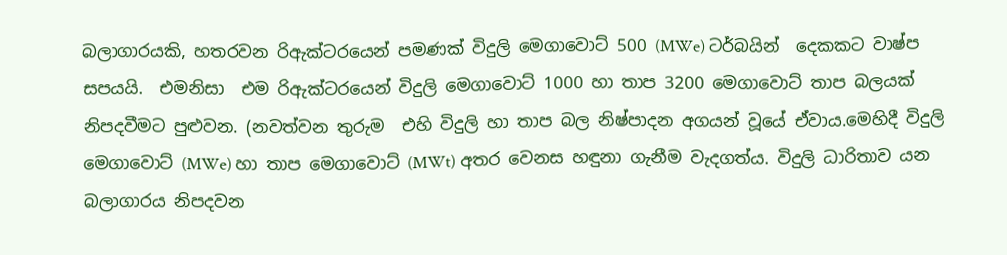බලාගාරයකි, හතරවන රිඇක්ටරයෙන් පමණක් විදුලි මෙගාවොට් 500 (MWe) ටර්බයින්  දෙකකට වාෂ්ප සපයයි.  එමනිසා  එම රිඇක්ටරයෙන් විදුලි මෙගාවොට් 1000 හා තාප 3200 මෙගාවොට් තාප බලයක්  නිපදවීමට පුළුවන. (නවත්වන තුරුම  එහි විදුලි හා තාප බල නිෂ්පාදන අගයන් වූයේ ඒවාය.මෙහිදී විදුලි මෙගාවොට් (MWe) හා තාප මෙගාවොට් (MWt) අතර වෙනස හඳුනා ගැනීම වැදගත්ය. විදුලි ධාරිතාව යන බලාගාරය නිපදවන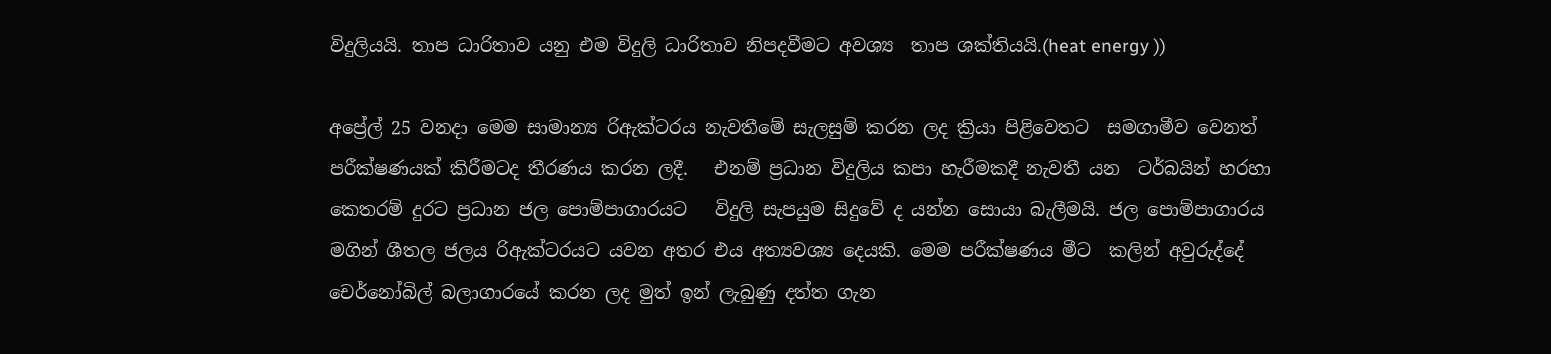විදුලියයි. තාප ධාරිතාව යනු එම විදුලි ධාරිතාව නිපදවීමට අවශ්‍ය  තාප ශක්තියයි.(heat energy ))

අප්‍රේල් 25 වනදා මෙම සාමාන්‍ය රිඇක්ටරය නැවතීමේ සැලසුම් කරන ලද ක්‍රියා පිළිවෙතට  සමගාමීව වෙනත් පරීක්ෂණයක් කිරීමටද තීරණය කරන ලදී.   එනම් ප්‍රධාන විදුලිය කපා හැරීමකදී නැවතී යන  ටර්බයින් හරහා කෙතරම් දුරට ප්‍රධාන ජල පොම්පාගාරයට   විදුලි සැපයුම සිදුවේ ද යන්න සොයා බැලීමයි. ජල පොම්පාගාරය මගින් ශීතල ජලය රිඇක්ටරයට යවන අතර එය අත්‍යවශ්‍ය දෙයකි. මෙම පරීක්ෂණය මීට  කලින් අවුරුද්දේ චෙර්නෝබිල් බලාගාරයේ කරන ලද මුත් ඉන් ලැබුණු දත්ත ගැන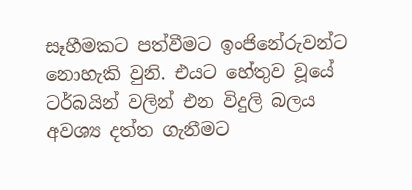සෑහීමකට පත්වීමට ඉංජිනේරුවන්ට නොහැකි වුනි. එයට හේතුව වූයේ ටර්බයින් වලින් එන විදුලි බලය අවශ්‍ය දත්ත ගැනීමට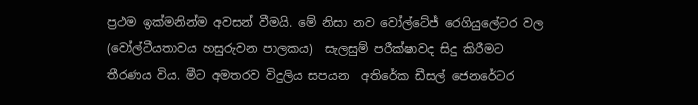ප්‍රථම ඉක්මනින්ම අවසන් වීමයි. මේ නිසා නව වෝල්ටේජ් රෙගියුලේටර වල (වෝල්ටීයතාවය හසුරුවන පාලකය)  සැලසුම් පරීක්ෂාවද සිදු කිරීමට තීරණය විය. මීට අමතරව විදුලිය සපයන  අතිරේක ඩීසල් ජෙනරේටර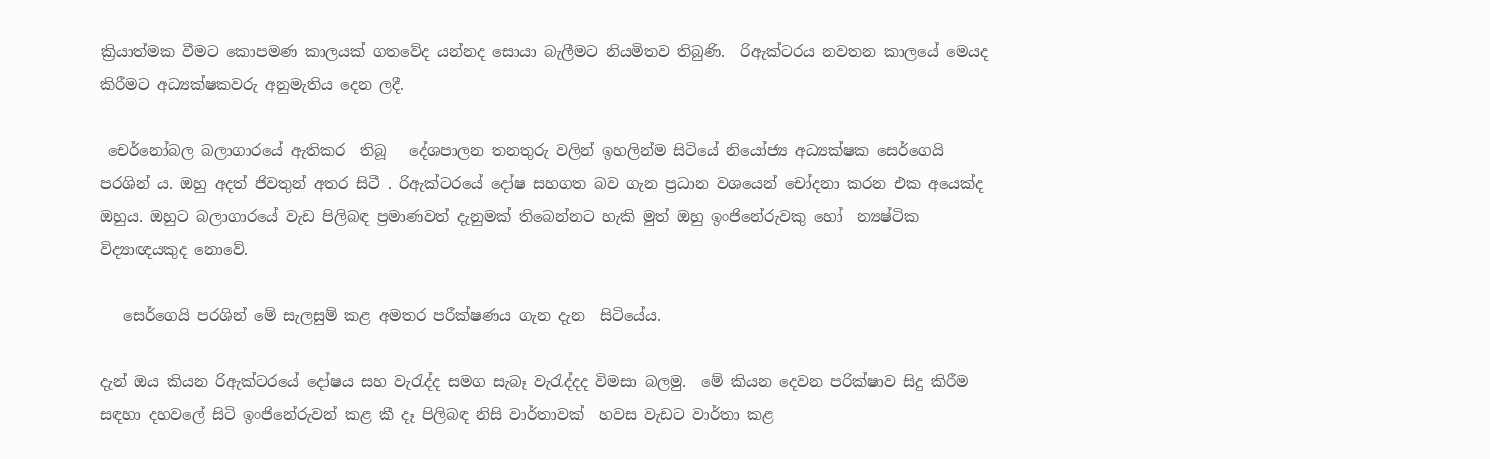ක්‍රියාත්මක වීමට කොපමණ කාලයක් ගතවේද යන්නද සොයා බැලීමට නියමිතව තිබුණි.  රිඇක්ටරය නවතන කාලයේ මෙයද කිරීමට අධ්‍යක්ෂකවරු අනුමැතිය දෙන ලදී.

 චෙර්නෝබල බලාගාරයේ ඇතිකර  තිබූ   දේශපාලන තනතුරු වලින් ඉහලින්ම සිටියේ නියෝජ්‍ය අධ්‍යක්ෂක සෙර්ගෙයි පරශින් ය. ඔහු අදත් ජිවතුන් අතර සිටී . රිඇක්ටරයේ දෝෂ සහගත බව ගැන ප්‍රධාන වශයෙන් චෝදනා කරන එක අයෙක්ද ඔහුය. ඔහුට බලාගාරයේ වැඩ පිලිබඳ ප්‍රමාණවත් දැනුමක් තිබෙන්නට හැකි මුත් ඔහු ඉංජිනේරුවකු හෝ  න්‍යෂ්ටික  විද්‍යාඥයකුද නොවේ.

   සෙර්ගෙයි පරශින් මේ සැලසුම් කළ අමතර පරීක්ෂණය ගැන දැන  සිටියේය.

දැන් ඔය කියන රිඇක්ටරයේ දෝෂය සහ වැරැද්ද සමග සැබෑ වැරැද්දද විමසා බලමු.  මේ කියන දෙවන පරික්ෂාව සිදු කිරීම සඳහා දහවලේ සිටි ඉංජිනේරුවන් කළ කී දෑ පිලිබඳ නිසි වාර්තාවක්  හවස වැඩට වාර්තා කළ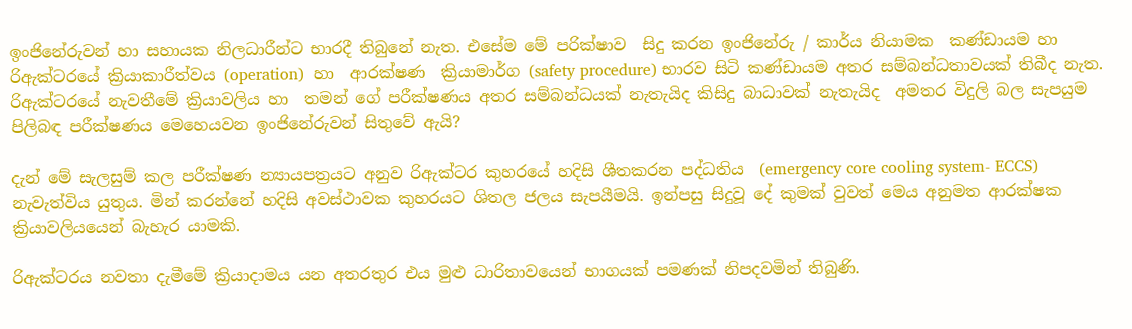ඉංජිනේරුවන් හා සහායක නිලධාරීන්ට භාරදී තිබුනේ නැත. එසේම මේ පරික්ෂාව  සිදු කරන ඉංජිනේරු / කාර්ය නියාමක  කණ්ඩායම හා රිඇක්ටරයේ ක්‍රියාකාරීත්වය (operation)  හා  ආරක්ෂණ  ක්‍රියාමාර්ග (safety procedure) භාරව සිටි කණ්ඩායම අතර සම්බන්ධතාවයක් තිබීද නැත. රිඇක්ටරයේ නැවතීමේ ක්‍රියාවලිය හා  තමන් ගේ පරීක්ෂණය අතර සම්බන්ධයක් නැතැයිද කිසිදු බාධාවක් නැතැයිද  අමතර විදුලි බල සැපයුම පිලිබඳ පරීක්ෂණය මෙහෙයවන ඉංජිනේරුවන් සිතුවේ ඇයි?

දැන් මේ සැලසුම් කල පරීක්ෂණ න්‍යායපත්‍රයට අනුව රිඇක්ටර කුහරයේ හදිසි ශීතකරන පද්ධතිය  (emergency core cooling system- ECCS) නැවැත්විය යුතුය. මින් කරන්නේ හදිසි අවස්ථාවක කුහරයට ශිතල ජලය සැපයීමයි. ඉන්පසු සිදුවූ දේ කුමක් වුවත් මෙය අනුමත ආරක්ෂක ක්‍රියාවලියයෙන් බැහැර යාමකි.

රිඇක්ටරය නවතා දැමීමේ ක්‍රියාදාමය යන අතරතුර එය මුළු ධාරිතාවයෙන් භාගයක් පමණක් නිපදවමින් තිබුණි.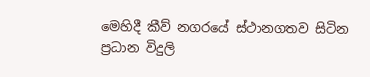මෙහිදී කීව් නගරයේ ස්ථානගතව සිටින ප්‍රධාන විදුලි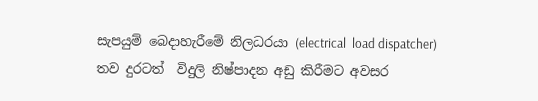සැපයුම් බෙදාහැරීමේ නිලධරයා (electrical  load dispatcher)  තව දුරටත්  විදුලි නිෂ්පාදන අඩු කිරීමට අවසර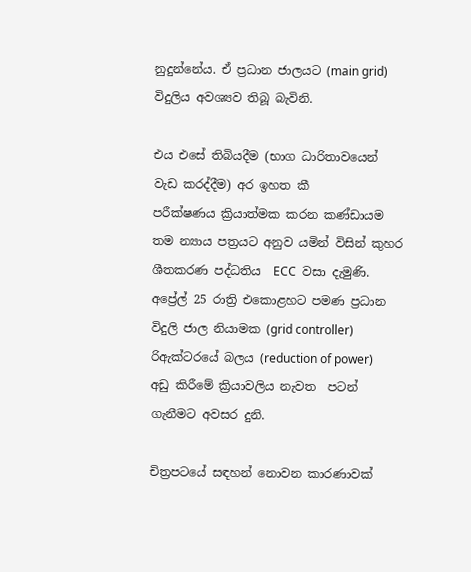නුදුන්නේය. ඒ ප්‍රධාන ජාලයට (main grid)  විදුලිය අවශ්‍යව තිබූ බැවිනි.

එය එසේ තිබියදීම (භාග ධාරිතාවයෙන් වැඩ කරද්දීම) අර ඉහත කී
පරීක්ෂණය ක්‍රියාත්මක කරන කණ්ඩායම තම න්‍යාය පත්‍රයට අනුව යමින් විසින් කුහර ශීතකරණ පද්ධතිය  ECC  වසා දැමුණි.  අප්‍රේල් 25 රාත්‍රි එකොළහට පමණ ප්‍රධාන විදුලි ජාල නියාමක (grid controller) රිඇක්ටරයේ බලය (reduction of power) අඩු කිරීමේ ක්‍රියාවලිය නැවත  පටන් ගැනීමට අවසර දුනි.

චිත්‍රපටයේ සඳහන් නොවන කාරණාවක්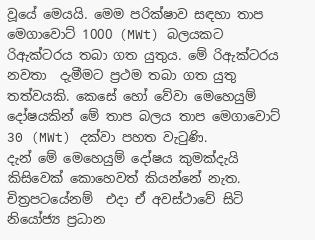වූයේ මෙයයි. මෙම පරික්ෂාව සඳහා තාප මෙගාවොට් 1000 (MWt) බලයකට රිඇක්ටරය තබා ගත යුතුය. මේ රිඇක්ටරය නවතා  දැමීමට ප්‍රථම තබා ගත යුතු තත්වයකි. කෙසේ හෝ වේවා මෙහෙයුම් දෝෂයකින් මේ තාප බලය තාප මෙගාවොට් 30 (MWt) දක්වා පහත වැටුණි.
දැන් මේ මෙහෙයුම් දෝෂය කුමක්දැයි කිසිවෙක් කොහෙවත් කියන්නේ නැත. චිත්‍රපටයේනම්  එදා ඒ අවස්ථාවේ සිටි නියෝජ්‍ය ප්‍රධාන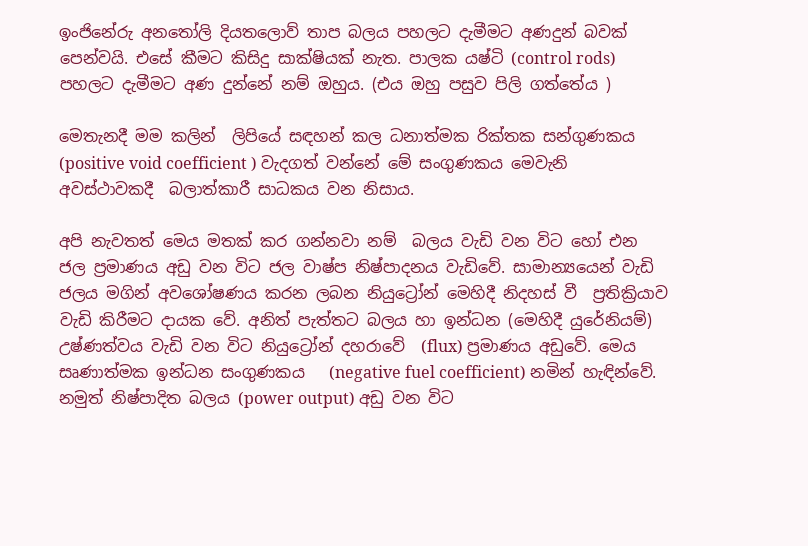ඉංජිනේරු අනතෝලි දියතලොව් තාප බලය පහලට දැමීමට අණදුන් බවක් පෙන්වයි. එසේ කීමට කිසිදු සාක්ෂියක් නැත. පාලක යෂ්ටි (control rods)  පහලට දැමීමට අණ දුන්නේ නම් ඔහුය. (එය ඔහු පසුව පිලි ගත්තේය )

මෙතැනදී මම කලින්  ලිපියේ සඳහන් කල ධනාත්මක රික්තක සන්ගුණකය (positive void coefficient ) වැදගත් වන්නේ මේ සංගුණකය මෙවැනි අවස්ථාවකදී  බලාත්කාරී සාධකය වන නිසාය.

අපි නැවතත් මෙය මතක් කර ගන්නවා නම්  බලය වැඩි වන විට හෝ එන ජල ප්‍රමාණය අඩු වන විට ජල වාෂ්ප නිෂ්පාදනය වැඩිවේ. සාමාන්‍යයෙන් වැඩි ජලය මගින් අවශෝෂණය කරන ලබන නියුට්‍රෝන් මෙහිදී නිදහස් වී  ප්‍රතික්‍රියාව වැඩි කිරීමට දායක වේ. අනිත් පැත්තට බලය හා ඉන්ධන (මෙහිදී යුරේනියම්) උෂ්ණත්වය වැඩි වන විට නියුට්‍රෝන් දහරාවේ  (flux) ප්‍රමාණය අඩුවේ. මෙය සෘණාත්මක ඉන්ධන සංගුණකය   (negative fuel coefficient) නමින් හැඳින්වේ.  නමුත් නිෂ්පාදිත බලය (power output) අඩු වන විට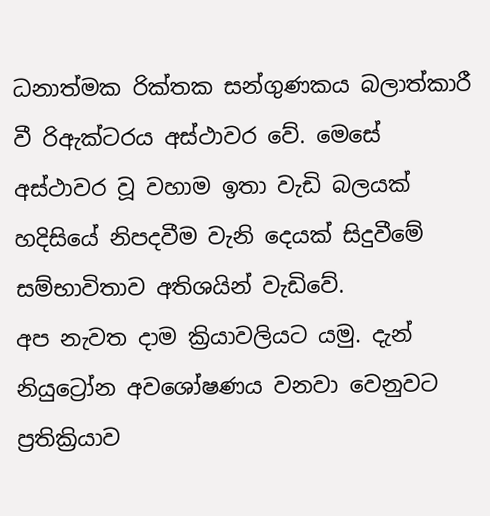ධනාත්මක රික්තක සන්ගුණකය බලාත්කාරී වී රිඇක්ටරය අස්ථාවර වේ. මෙසේ අස්ථාවර වූ වහාම ඉතා වැඩි බලයක් හදිසියේ නිපදවීම වැනි දෙයක් සිදුවීමේ  සම්භාවිතාව අතිශයින් වැඩිවේ.
අප නැවත දාම ක්‍රියාවලියට යමු. දැන් නියුට්‍රෝන අවශෝෂණය වනවා වෙනුවට ප්‍රතික්‍රියාව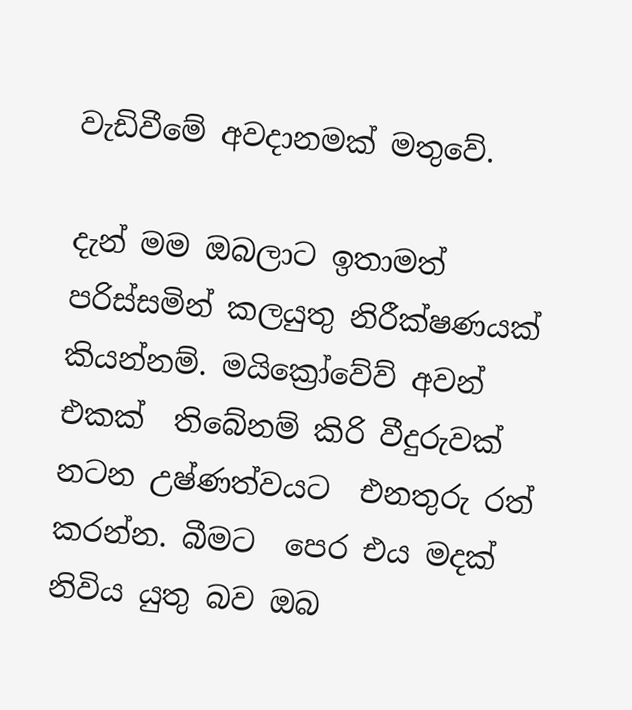වැඩිවීමේ අවදානමක් මතුවේ.

දැන් මම ඔබලාට ඉතාමත් පරිස්සමින් කලයුතු නිරීක්ෂණයක් කියන්නම්. මයික්‍රෝවේව් අවන්  එකක්  තිබේනම් කිරි වීදුරුවක් නටන උෂ්ණත්වයට  එනතුරු රත් කරන්න. බීමට  පෙර එය මදක් නිවිය යුතු බව ඔබ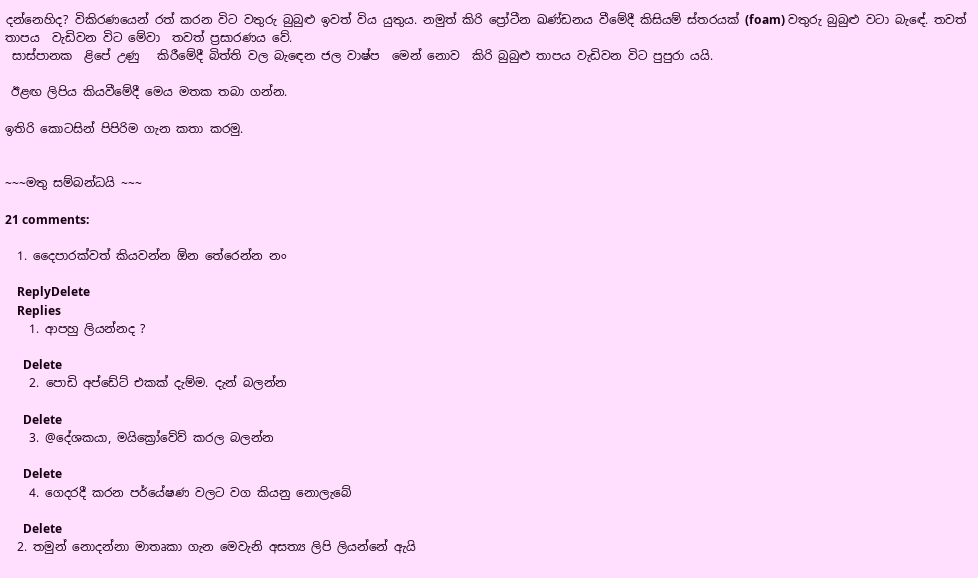දන්නෙහිද? විකිරණයෙන් රත් කරන විට වතුරු බුබුළු ඉවත් විය යුතුය. නමුත් කිරි ප්‍රෝටීන ඛණ්ඩනය වීමේදී කිසියම් ස්තරයක් (foam) වතුරු බුබුළු වටා බැඳේ. තවත් තාපය  වැඩිවන විට මේවා  තවත් ප්‍රසාරණය වේ.
 සාස්පානක  ළිපේ උණු   කිරීමේදී බිත්ති වල බැඳෙන ජල වාෂ්ප  මෙන් නොව  කිරි බුබුළු තාපය වැඩිවන විට පුපුරා යයි.

 ඊළඟ ලිපිය කියවීමේදී මෙය මතක තබා ගන්න.

ඉතිරි කොටසින් පිපිරිම ගැන කතා කරමු.


~~~මතු සම්බන්ධයි ~~~

21 comments:

  1. දෛපාරක්වත් කියවන්න ඕන තේරෙන්න නං

    ReplyDelete
    Replies
    1. ආපහු ලියන්නද ?

      Delete
    2. පොඩි අප්ඩේට් එකක් දැම්ම. දැන් බලන්න

      Delete
    3. @දේශකයා, මයික්‍රෝවේව් කරල බලන්න

      Delete
    4. ගෙදරදී කරන පර්යේෂණ වලට වග කියනු නොලැබේ

      Delete
  2. තමුන් නොදන්නා මාතෘකා ගැන මෙවැනි අසත්‍ය ලිපි ලියන්නේ ඇයි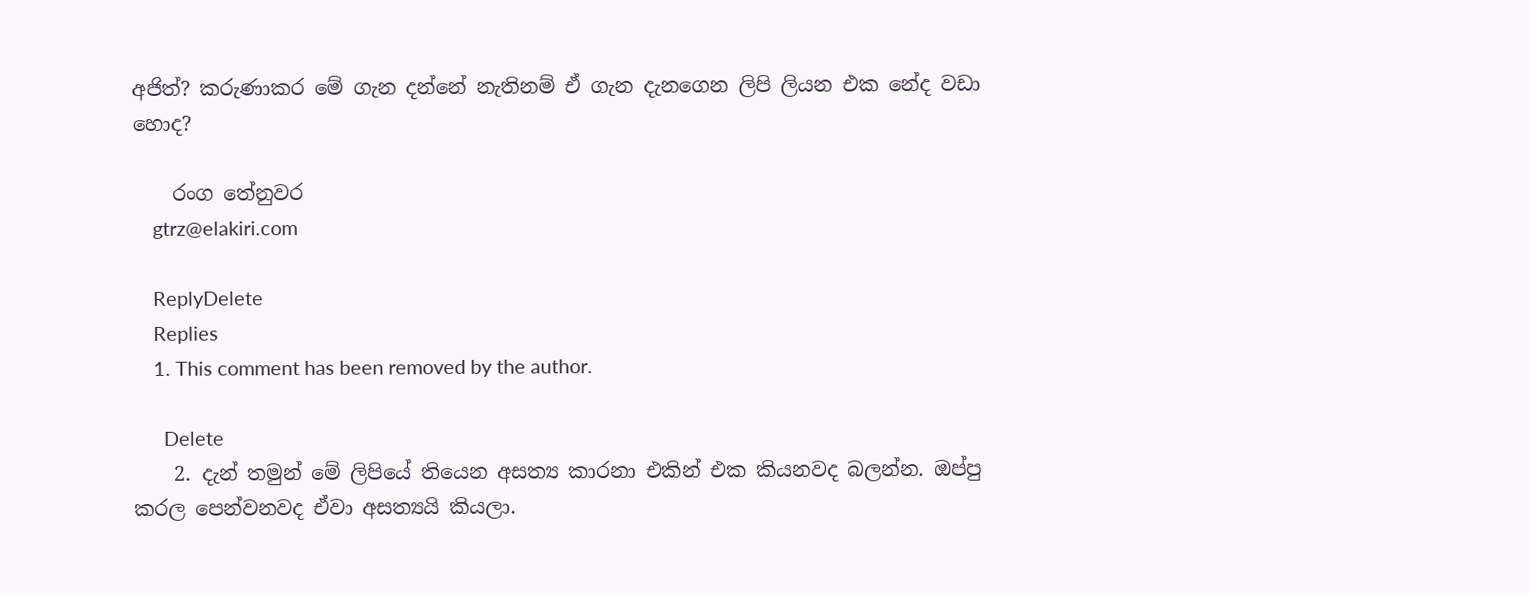අජිත්? කරුණාකර මේ ගැන දන්නේ නැතිනම් ඒ ගැන දැනගෙන ලිපි ලියන එක නේද වඩා හොද?

    රංග තේනුවර
    gtrz@elakiri.com

    ReplyDelete
    Replies
    1. This comment has been removed by the author.

      Delete
    2. දැන් තමුන් මේ ලිපියේ තියෙන අසත්‍ය කාරනා එකින් එක කියනවද බලන්න. ඔප්පු කරල පෙන්වනවද ඒවා අසත්‍යයි කියලා.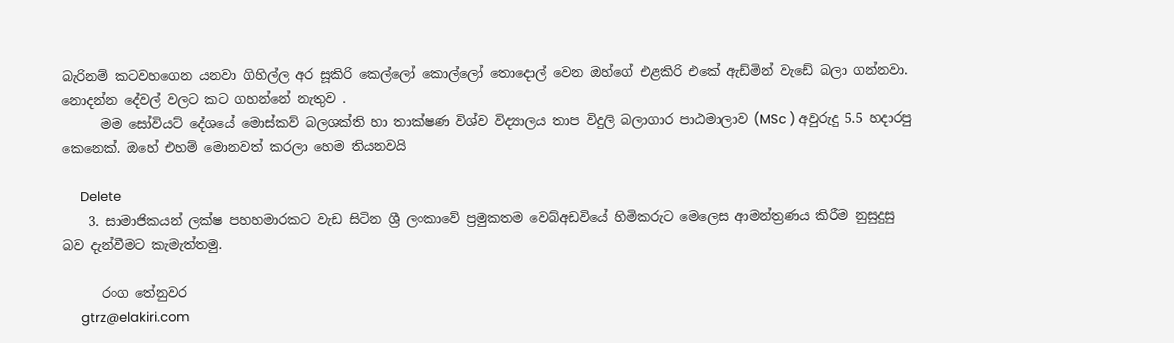බැරිනම් කටවහගෙන යනවා ගිහිල්ල අර සූකිරි කෙල්ලෝ කොල්ලෝ තොදොල් වෙන ඔහ්ගේ එළකිරි එකේ ඇඩ්මින් වැඩේ බලා ගන්නවා. නොදන්න දේවල් වලට කට ගහන්නේ නැතුව .
      මම සෝවියට් දේශයේ මොස්කව් බලශක්ති හා තාක්ෂණ විශ්ව විද්‍යාලය තාප විදුලි බලාගාර පාඨමාලාව (MSc ) අවුරුදු 5.5 හදාරපු කෙනෙක්. ඔහේ එහම් මොනවත් කරලා හෙම තියනවයි

      Delete
    3. සාමාජිකයන් ලක්ෂ පහහමාරකට වැඩ සිටින ශ්‍රී ලංකාවේ ප්‍රමුකතම වෙබ්අඩවියේ හිමිකරුට මෙලෙස ආමන්ත්‍රණය කිරීම නුසුදුසු බව දැන්වීමට කැමැත්තමු.

      රංග තේනුවර
      gtrz@elakiri.com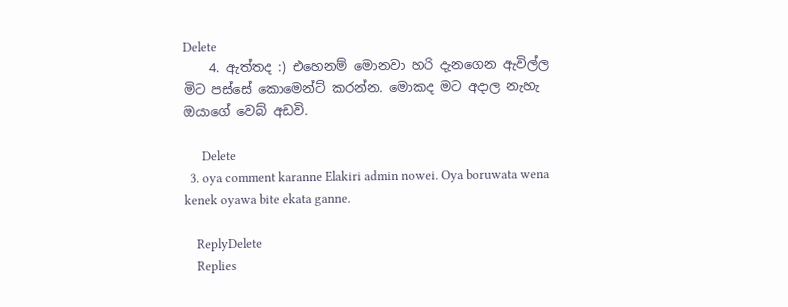Delete
    4. ඇත්තද :) එහෙනම් මොනවා හරි දැනගෙන ඇවිල්ල මිට පස්සේ කොමෙන්ට් කරන්න. මොකද මට අදාල නැහැ ඔයාගේ වෙබ් අඩවි.

      Delete
  3. oya comment karanne Elakiri admin nowei. Oya boruwata wena kenek oyawa bite ekata ganne.

    ReplyDelete
    Replies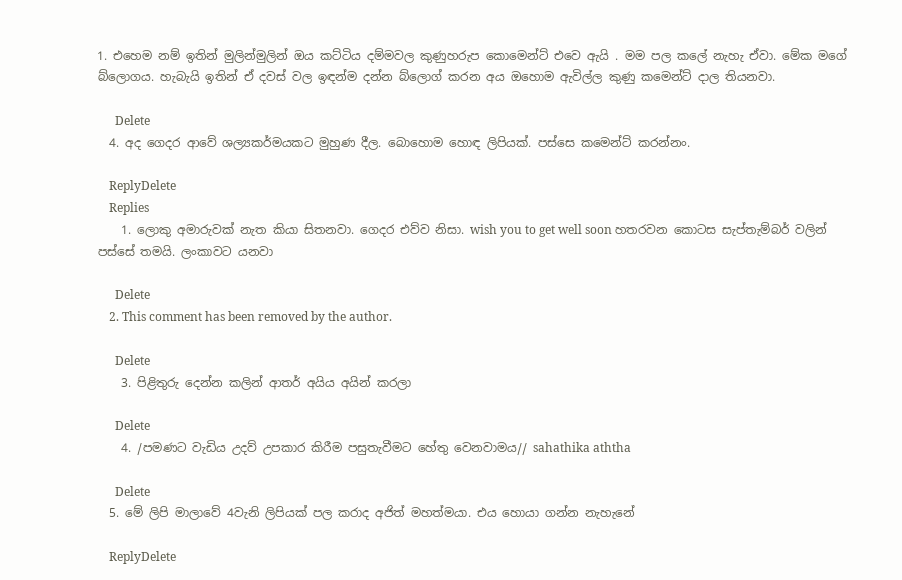1. එහෙම නම් ඉතින් මුලින්මුලින් ඔය කට්ටිය දම්මවල කුණුහරුප කොමෙන්ට් එවෙ ඇයි . මම පල කලේ නැහැ ඒවා. මේක මගේ බ්ලොගය. හැබැයි ඉතින් ඒ දවස් වල ඉඳන්ම දන්න බ්ලොග් කරන අය ඔහොම ඇවිල්ල කුණු කමෙන්ට් දාල තියනවා.

      Delete
  4. අද ගෙදර ආවේ ශල්‍යකර්මයකට මුහුණ දීල. බොහොම හොඳ ලිපියක්. පස්සෙ කමෙන්ට් කරන්නං.

    ReplyDelete
    Replies
    1. ලොකු අමාරුවක් නැත කියා සිතනවා. ගෙදර එව්ව නිසා. wish you to get well soon හතරවන කොටස සැප්තැම්බර් වලින් පස්සේ තමයි. ලංකාවට යනවා

      Delete
    2. This comment has been removed by the author.

      Delete
    3. පිළිතුරු දෙන්න කලින් ආතර් අයිය අයින් කරලා

      Delete
    4. /පමණට වැඩිය උදව් උපකාර කිරීම පසුතැවීමට හේතු වෙනවාමය// sahathika aththa

      Delete
  5. මේ ලිපි මාලාවේ 4වැනි ලිපියක් පල කරාද අජිත් මහත්මයා. එය හොයා ගන්න නැහැනේ

    ReplyDelete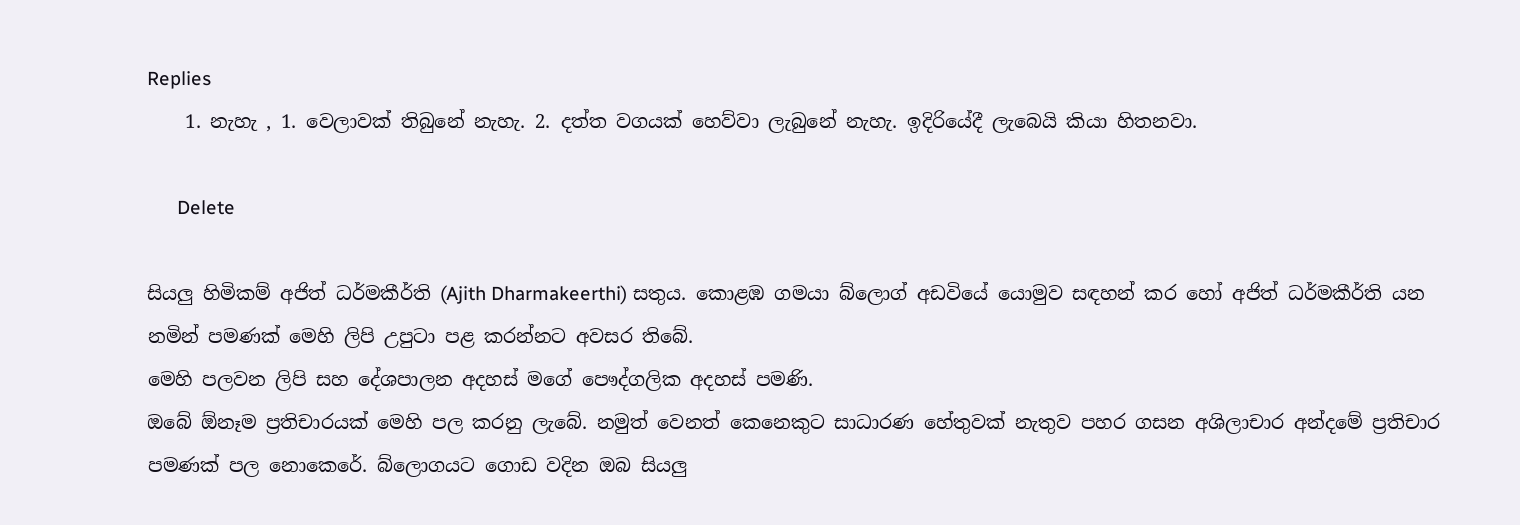Replies
    1. නැහැ , 1. වෙලාවක් තිබුනේ නැහැ. 2. දත්ත වගයක් හෙව්වා ලැබුනේ නැහැ. ඉදිරියේදී ලැබෙයි කියා හිතනවා.

      Delete

සියලු හිමිකම් අජිත් ධර්මකීර්ති (Ajith Dharmakeerthi) සතුය. කොළඹ ගමයා බ්ලොග් අඩවියේ යොමුව සඳහන් කර හෝ අජිත් ධර්මකීර්ති යන නමින් පමණක් මෙහි ලිපි උපුටා පළ කරන්නට අවසර තිබේ.
මෙහි පලවන ලිපි සහ දේශපාලන අදහස් මගේ පෞද්ගලික අදහස් පමණි.
ඔබේ ඕනෑම ප්‍රතිචාරයක් මෙහි පල කරනු ලැබේ. නමුත් වෙනත් කෙනෙකුට සාධාරණ හේතුවක් නැතුව පහර ගසන අශිලාචාර අන්දමේ ප්‍රතිචාර පමණක් පල නොකෙරේ. බ්ලොගයට ගොඩ වදින ඔබ සියලු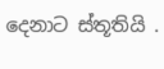දෙනාට ස්තූතියි .